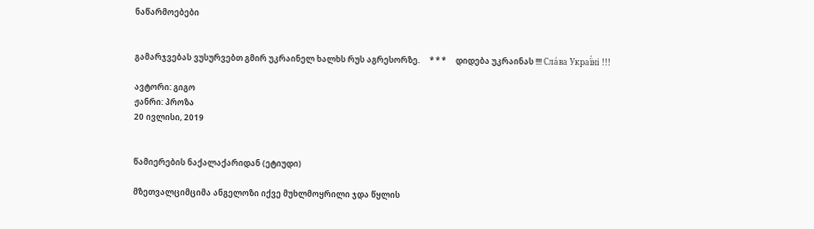ნაწარმოებები


გამარჯვებას ვუსურვებთ გმირ უკრაინელ ხალხს რუს აგრესორზე.     * * *     დიდება უკრაინას !!! Сла́ва Украї́ні !!!

ავტორი: გიგო
ჟანრი: პროზა
20 ივლისი, 2019


წამიერების ნაქალაქარიდან (ეტიუდი)

მზეთვალციმციმა ანგელოზი იქვე მუხლმოყრილი ჯდა წყლის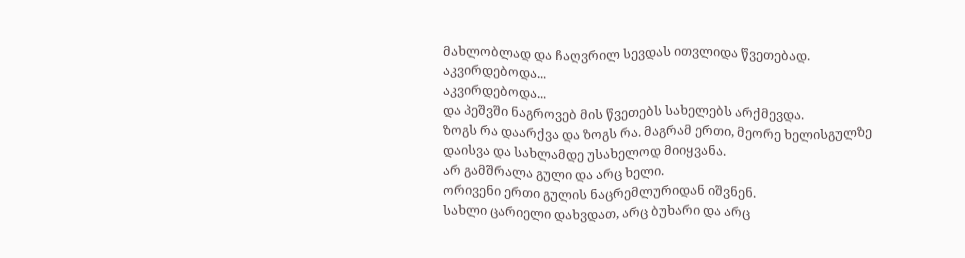მახლობლად და ჩაღვრილ სევდას ითვლიდა წვეთებად.
აკვირდებოდა...
აკვირდებოდა...
და პეშვში ნაგროვებ მის წვეთებს სახელებს არქმევდა.
ზოგს რა დაარქვა და ზოგს რა. მაგრამ ერთი, მეორე ხელისგულზე დაისვა და სახლამდე უსახელოდ მიიყვანა.
არ გამშრალა გული და არც ხელი.
ორივენი ერთი გულის ნაცრემლურიდან იშვნენ.
სახლი ცარიელი დახვდათ, არც ბუხარი და არც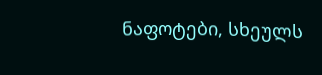ნაფოტები, სხეულს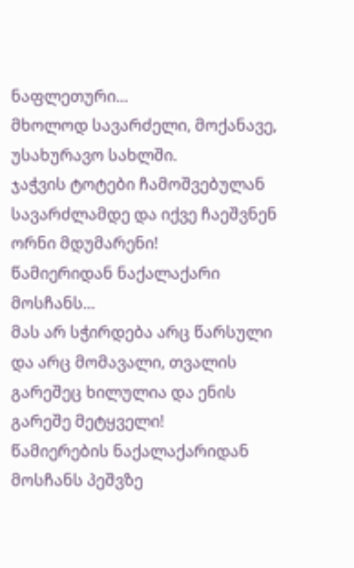ნაფლეთური...
მხოლოდ სავარძელი, მოქანავე, უსახურავო სახლში.
ჯაჭვის ტოტები ჩამოშვებულან სავარძლამდე და იქვე ჩაეშვნენ ორნი მდუმარენი!
წამიერიდან ნაქალაქარი მოსჩანს...
მას არ სჭირდება არც წარსული და არც მომავალი, თვალის გარეშეც ხილულია და ენის გარეშე მეტყველი!
წამიერების ნაქალაქარიდან მოსჩანს პეშვზე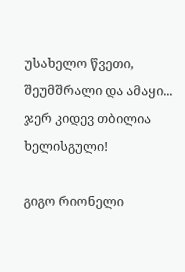უსახელო წვეთი, შეუმშრალი და ამაყი...
ჯერ კიდევ თბილია ხელისგული!

გიგო რიონელი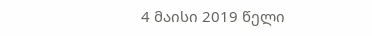4 მაისი 2019 წელი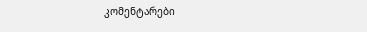კომენტარები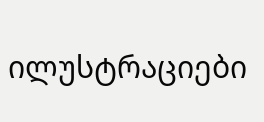ილუსტრაციები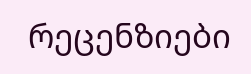რეცენზიები